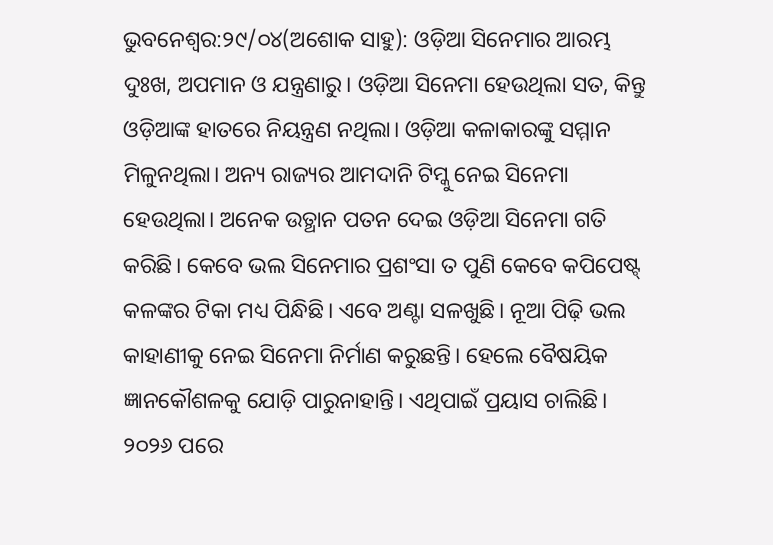ଭୁବନେଶ୍ବର:୨୯/୦୪(ଅଶୋକ ସାହୁ): ଓଡ଼ିଆ ସିନେମାର ଆରମ୍ଭ ଦୁଃଖ, ଅପମାନ ଓ ଯନ୍ତ୍ରଣାରୁ। ଓଡ଼ିଆ ସିନେମା ହେଉଥିଲା ସତ, କିନ୍ତୁ ଓଡ଼ିଆଙ୍କ ହାତରେ ନିୟନ୍ତ୍ରଣ ନଥିଲା। ଓଡ଼ିଆ କଳାକାରଙ୍କୁ ସମ୍ମାନ ମିଳୁନଥିଲା। ଅନ୍ୟ ରାଜ୍ୟର ଆମଦାନି ଟିମ୍କୁ ନେଇ ସିନେମା ହେଉଥିଲା। ଅନେକ ଉତ୍ଥାନ ପତନ ଦେଇ ଓଡ଼ିଆ ସିନେମା ଗତି କରିଛି। କେବେ ଭଲ ସିନେମାର ପ୍ରଶଂସା ତ ପୁଣି କେବେ କପିପେଷ୍ଟ୍ କଳଙ୍କର ଟିକା ମଧ୍ୟ ପିନ୍ଧିଛି। ଏବେ ଅଣ୍ଟା ସଳଖୁଛି। ନୂଆ ପିଢ଼ି ଭଲ କାହାଣୀକୁ ନେଇ ସିନେମା ନିର୍ମାଣ କରୁଛନ୍ତି। ହେଲେ ବୈଷୟିକ ଜ୍ଞାନକୌଶଳକୁ ଯୋଡ଼ି ପାରୁନାହାନ୍ତି। ଏଥିପାଇଁ ପ୍ରୟାସ ଚାଲିଛି। ୨୦୨୬ ପରେ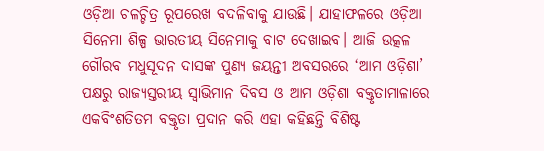ଓଡ଼ିଆ ଚଳଚ୍ଚିତ୍ର ରୂପରେଖ ବଦଳିବାକୁ ଯାଉଛି। ଯାହାଫଳରେ ଓଡ଼ିଆ ସିନେମା ଶିଳ୍ପ ଭାରତୀୟ ସିନେମାକୁ ବାଟ ଦେଖାଇବ। ଆଜି ଉତ୍କଳ ଗୌରବ ମଧୁସୂଦନ ଦାସଙ୍କ ପୁଣ୍ୟ ଜୟନ୍ତୀ ଅବସରରେ ‘ଆମ ଓଡ଼ିଶା’ ପକ୍ଷରୁ ରାଜ୍ୟସ୍ତରୀୟ ସ୍ବାଭିମାନ ଦିବସ ଓ ଆମ ଓଡ଼ିଶା ବକ୍ତୃତାମାଳାରେ ଏକବିଂଶତିତମ ବକ୍ତୃତା ପ୍ରଦାନ କରି ଏହା କହିଛନ୍ତି ବିଶିଷ୍ଟ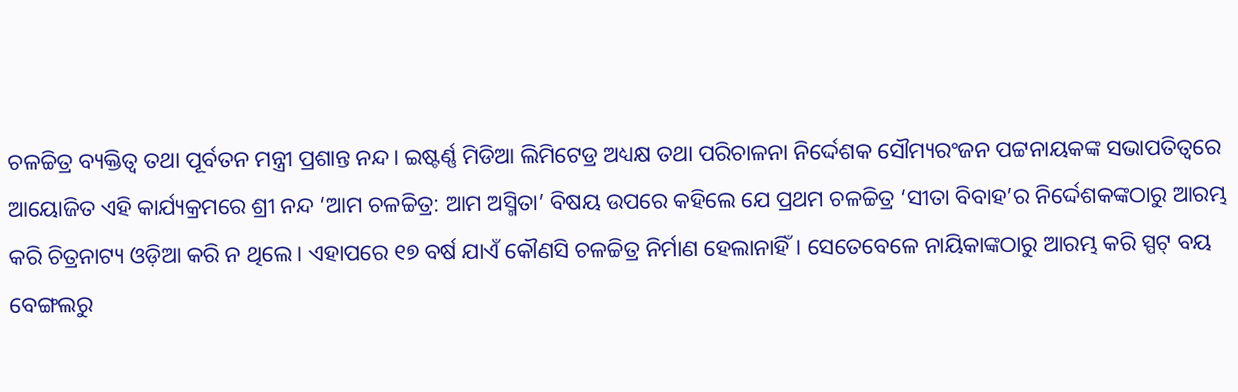ଚଳଚ୍ଚିତ୍ର ବ୍ୟକ୍ତିତ୍ବ ତଥା ପୂର୍ବତନ ମନ୍ତ୍ରୀ ପ୍ରଶାନ୍ତ ନନ୍ଦ। ଇଷ୍ଟର୍ଣ୍ଣ ମିଡିଆ ଲିମିଟେଡ୍ର ଅଧ୍ୟକ୍ଷ ତଥା ପରିଚାଳନା ନିର୍ଦ୍ଦେଶକ ସୌମ୍ୟରଂଜନ ପଟ୍ଟନାୟକଙ୍କ ସଭାପତିତ୍ବରେ ଆୟୋଜିତ ଏହି କାର୍ଯ୍ୟକ୍ରମରେ ଶ୍ରୀ ନନ୍ଦ ‘ଆମ ଚଳଚ୍ଚିତ୍ର: ଆମ ଅସ୍ମିତା’ ବିଷୟ ଉପରେ କହିଲେ ଯେ ପ୍ରଥମ ଚଳଚ୍ଚିତ୍ର ‘ସୀତା ବିବାହ’ର ନିର୍ଦ୍ଦେଶକଙ୍କଠାରୁ ଆରମ୍ଭ କରି ଚିତ୍ରନାଟ୍ୟ ଓଡ଼ିଆ କରି ନ ଥିଲେ। ଏହାପରେ ୧୭ ବର୍ଷ ଯାଏଁ କୌଣସି ଚଳଚ୍ଚିତ୍ର ନିର୍ମାଣ ହେଲାନାହିଁ। ସେତେବେଳେ ନାୟିକାଙ୍କଠାରୁ ଆରମ୍ଭ କରି ସ୍ପଟ୍ ବୟ ବେଙ୍ଗଲରୁ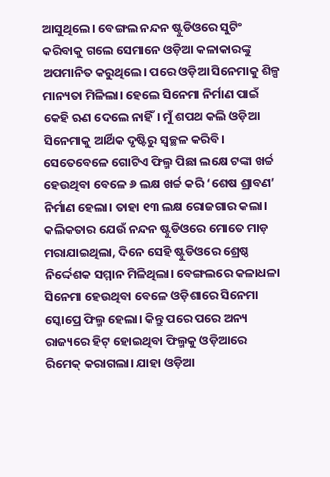ଆସୁଥିଲେ। ବେଙ୍ଗଲ ନନ୍ଦନ ଷ୍ଟୁଡିଓରେ ସୁଟିଂ କରିବାକୁ ଗଲେ ସେମାନେ ଓଡ଼ିଆ କଳାକାରଙ୍କୁ ଅପମାନିତ କରୁଥିଲେ। ପରେ ଓଡ଼ିଆ ସିନେମାକୁ ଶିଳ୍ପ ମାନ୍ୟତା ମିଳିଲା। ହେଲେ ସିନେମା ନିର୍ମାଣ ପାଇଁ କେହି ଋଣ ଦେଲେ ନାହିଁ। ମୁଁ ଶପଥ କଲି ଓଡ଼ିଆ ସିନେମାକୁ ଆର୍ଥିକ ଦୃଷ୍ଟିରୁ ସ୍ବଚ୍ଛଳ କରିବି। ସେତେବେଳେ ଗୋଟିଏ ଫିଲ୍ମ ପିଛା ଲକ୍ଷେ ଟଙ୍କା ଖର୍ଚ୍ଚ ହେଉଥିବା ବେଳେ ୬ ଲକ୍ଷ ଖର୍ଚ୍ଚ କରି ‘ଶେଷ ଶ୍ରାବଣ’ ନିର୍ମାଣ ହେଲା। ତାହା ୧୩ ଲକ୍ଷ ରୋଜଗାର କଲା। କଲିକତାର ଯେଉଁ ନନ୍ଦନ ଷ୍ଟୁଡିଓରେ ମୋତେ ମାଡ଼ ମରାଯାଇଥିଲା, ଦିନେ ସେହି ଷ୍ଟୁଡିଓରେ ଶ୍ରେଷ୍ଠ ନିର୍ଦ୍ଦେଶକ ସମ୍ମାନ ମିଳିଥିଲା। ବେଙ୍ଗଲରେ କଳାଧଳା ସିନେମା ହେଉଥିବା ବେଳେ ଓଡ଼ିଶାରେ ସିନେମା ସ୍କୋପ୍ରେ ଫିଲ୍ମ ହେଲା। କିନ୍ତୁ ପରେ ପରେ ଅନ୍ୟ ରାଜ୍ୟରେ ହିଟ୍ ହୋଇଥିବା ଫିଲ୍ମକୁ ଓଡ଼ିଆରେ ରିମେକ୍ କରାଗଲା। ଯାହା ଓଡ଼ିଆ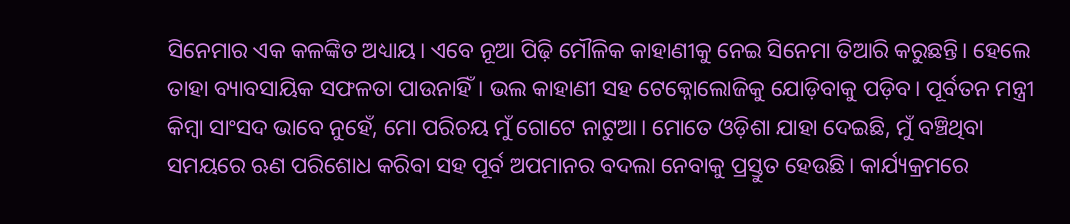ସିନେମାର ଏକ କଳଙ୍କିତ ଅଧ୍ୟାୟ। ଏବେ ନୂଆ ପିଢ଼ି ମୌଳିକ କାହାଣୀକୁ ନେଇ ସିନେମା ତିଆରି କରୁଛନ୍ତି। ହେଲେ ତାହା ବ୍ୟାବସାୟିକ ସଫଳତା ପାଉନାହିଁ। ଭଲ କାହାଣୀ ସହ ଟେକ୍ନୋଲୋଜିକୁ ଯୋଡ଼ିବାକୁ ପଡ଼ିବ। ପୂର୍ବତନ ମନ୍ତ୍ରୀ କିମ୍ବା ସାଂସଦ ଭାବେ ନୁହେଁ, ମୋ ପରିଚୟ ମୁଁ ଗୋଟେ ନାଟୁଆ। ମୋତେ ଓଡ଼ିଶା ଯାହା ଦେଇଛି, ମୁଁ ବଞ୍ଚିଥିବା ସମୟରେ ଋଣ ପରିଶୋଧ କରିବା ସହ ପୂର୍ବ ଅପମାନର ବଦଲା ନେବାକୁ ପ୍ରସ୍ତୁତ ହେଉଛି। କାର୍ଯ୍ୟକ୍ରମରେ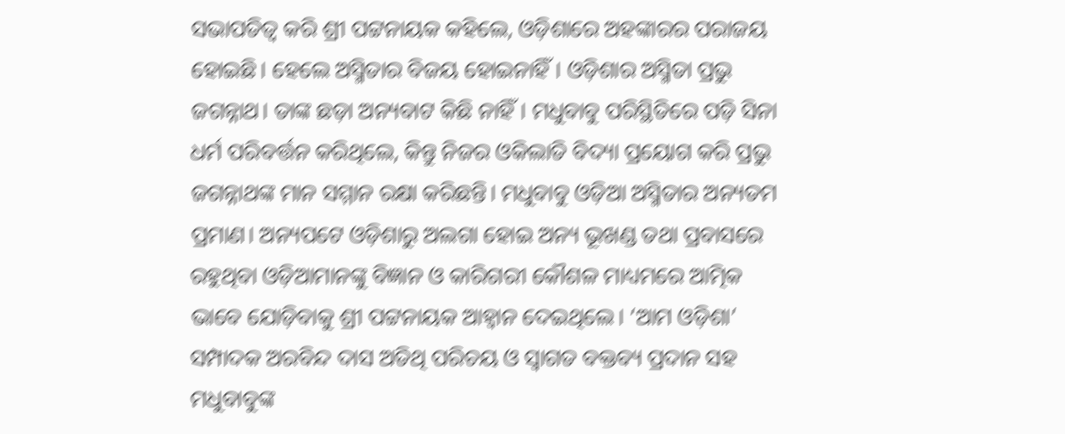ସଭାପତିତ୍ବ କରି ଶ୍ରୀ ପଟ୍ଟନାୟକ କହିଲେ, ଓଡ଼ିଶାରେ ଅହଙ୍କାରର ପରାଜୟ ହୋଇଛି। ହେଲେ ଅସ୍ମିତାର ବିଜୟ ହୋଇନାହିଁ। ଓଡ଼ିଶାର ଅସ୍ମିତା ପ୍ରଭୁ ଜଗନ୍ନାଥ। ତାଙ୍କ ଛଡ଼ା ଅନ୍ୟବାଟ କିଛି ନାହିଁ। ମଧୁବାବୁ ପରିସ୍ଥିତିରେ ପଡ଼ି ସିନା ଧର୍ମ ପରିବର୍ତ୍ତନ କରିଥିଲେ, କିନ୍ତୁ ନିଜର ଓକିଲାତି ବିଦ୍ୟା ପ୍ରୟୋଗ କରି ପ୍ରଭୁ ଜଗନ୍ନାଥଙ୍କ ମାନ ସମ୍ମାନ ରକ୍ଷା କରିଛନ୍ତି। ମଧୁବାବୁ ଓଡ଼ିଆ ଅସ୍ମିତାର ଅନ୍ୟତମ ପ୍ରମାଣ। ଅନ୍ୟପଟେ ଓଡ଼ିଶାରୁ ଅଲଗା ହୋଇ ଅନ୍ୟ ଭୂଖଣ୍ଡ ତଥା ପ୍ରବାସରେ ରହୁଥିବା ଓଡ଼ିଆମାନଙ୍କୁ ବିଜ୍ଞାନ ଓ କାରିଗରୀ କୌଶଳ ମାଧ୍ୟମରେ ଆତ୍ମିକ ଭାବେ ଯୋଡ଼ିବାକୁ ଶ୍ରୀ ପଟ୍ଟନାୟକ ଆହ୍ବାନ ଦେଇଥିଲେ। ‘ଆମ ଓଡ଼ିଶା’ ସମ୍ପାଦକ ଅରବିନ୍ଦ ଦାସ ଅତିଥି ପରିଚୟ ଓ ସ୍ବାଗତ ବକ୍ତବ୍ୟ ପ୍ରଦାନ ସହ ମଧୁବାବୁଙ୍କ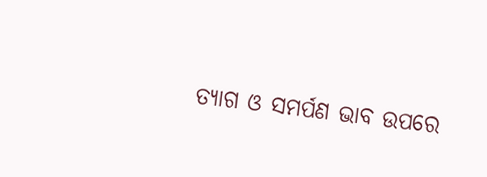ତ୍ୟାଗ ଓ ସମର୍ପଣ ଭାବ ଉପରେ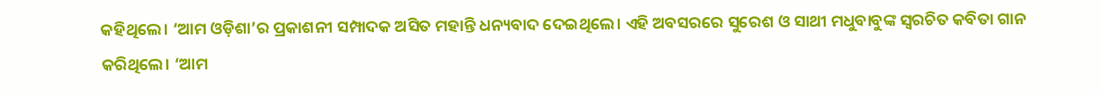କହିଥିଲେ। ‘ଆମ ଓଡ଼ିଶା’ର ପ୍ରକାଶନୀ ସମ୍ପାଦକ ଅସିତ ମହାନ୍ତି ଧନ୍ୟବାଦ ଦେଇଥିଲେ। ଏହି ଅବସରରେ ସୁରେଶ ଓ ସାଥୀ ମଧୁବାବୁଙ୍କ ସ୍ବରଚିତ କବିତା ଗାନ କରିଥିଲେ। ‘ଆମ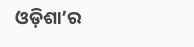ଓଡ଼ିଶା’ର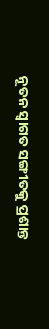ନୂତନ ସ୍ବାଗତ ସଙ୍ଗୀତକୁ ପ୍ରଶାନ୍ତ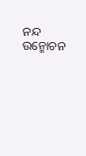ନନ୍ଦ ଉନ୍ମୋଚନ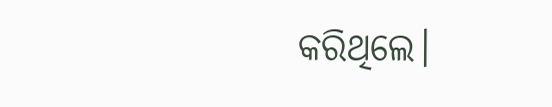କରିଥିଲେ।